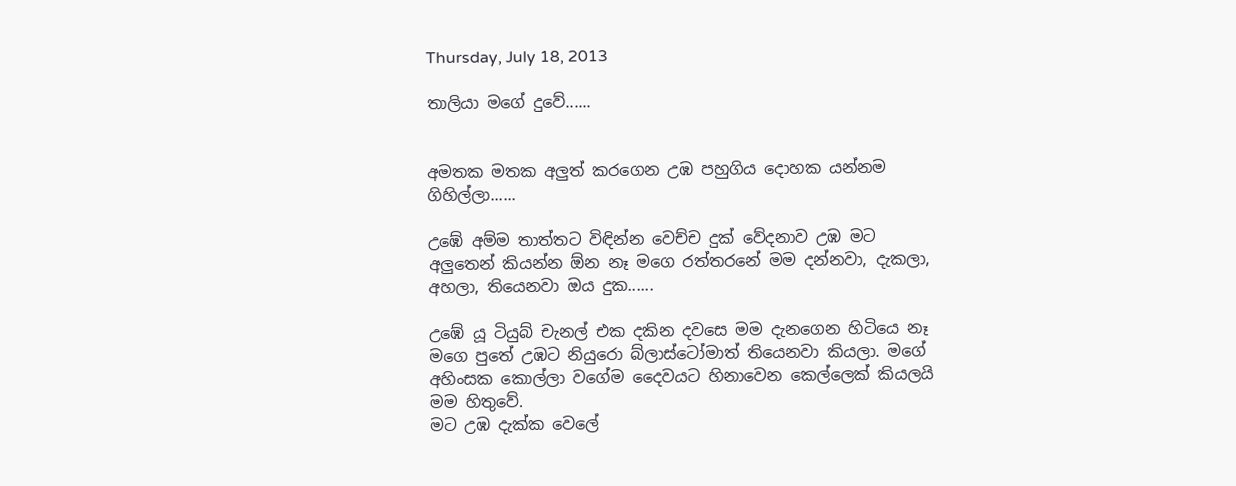Thursday, July 18, 2013

තාලියා මගේ දුවේ......


අමතක මතක අලුත් කරගෙන උඹ පහුගිය දොහක යන්නම ගිහිල්ලා......

උඹේ අම්ම තාත්තට විඳින්න වෙච්ච දුක් වේදනාව උඹ මට අලුතෙන් කියන්න ඕන නෑ මගෙ රත්තරනේ මම දන්නවා, දැකලා, අහලා, තියෙනවා ඔය දුක......

උඹේ යූ ටියුබ් චැනල් එක දකින දවසෙ මම දැනගෙන හිටියෙ නෑ මගෙ පුතේ උඹට නියුරො බ්ලාස්ටෝමාත් තියෙනවා කියලා. මගේ අහිංසක කොල්ලා වගේම දෛවයට හිනාවෙන කෙල්ලෙක් කියලයි මම හිතුවේ.
මට උඹ දැක්ක වෙලේ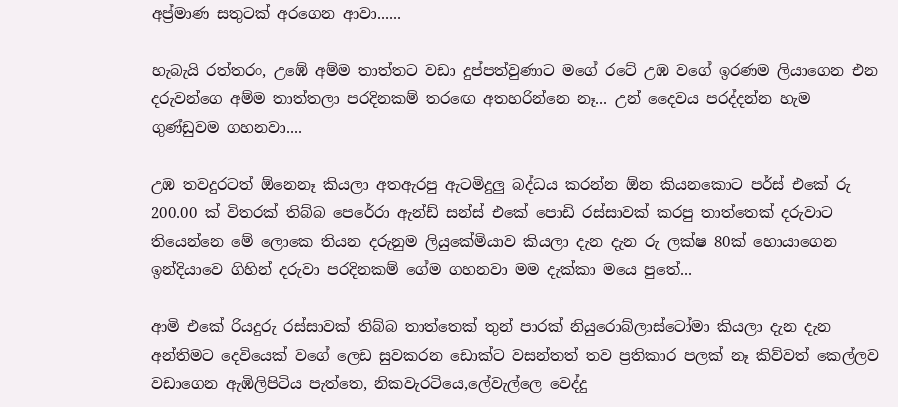අප්‍ර්මාණ සතුටක් අරගෙන ආවා......

හැබැයි රත්තරං, උඹේ අම්ම තාත්තට වඩා දුප්පත්වුණාට මගේ රටේ උඹ වගේ ඉරණම ලියාගෙන එන දරුවන්ගෙ අම්ම තාත්තලා පරදිනකම් තරඟෙ අතහරින්නෙ නෑ... උන් දෛවය පරද්දන්න හැම ගුණ්ඩුවම ගහනවා....

උඹ තවදුරටත් ඕනෙනෑ කියලා අතඇරපු ඇටමිදුලු බද්ධය කරන්න ඕන කියනකොට පර්ස් එකේ රු 200.00 ක් විතරක් තිබ්බ පෙරේරා ඇන්ඩ් සන්ස් එකේ පොඩි රස්සාවක් කරපු තාත්තෙක් දරුවාට තියෙන්නෙ මේ ලොකෙ තියන දරුනුම ලියුකේමියාව කියලා දැන දැන රු ලක්ෂ 80ක් හොයාගෙන ඉන්දියාවෙ ගිහින් දරුවා පරදිනකම් ගේම ගහනවා මම දැක්කා මයෙ පුතේ...

ආමි එකේ රියදුරු රස්සාවක් තිබ්බ තාත්තෙක් තුන් පාරක් නියුරොබ්ලාස්ටෝමා කියලා දැන දැන අන්තිමට දෙවියෙක් වගේ ලෙඩ සුවකරන ඩොක්ට වසන්තත් තව ප්‍රතිකාර පලක් නෑ කිව්වත් කෙල්ලව වඩාගෙන ඇඹිලිපිටිය පැත්තෙ, නිකවැරටියෙ,ලේවැල්ලෙ වෙද්දු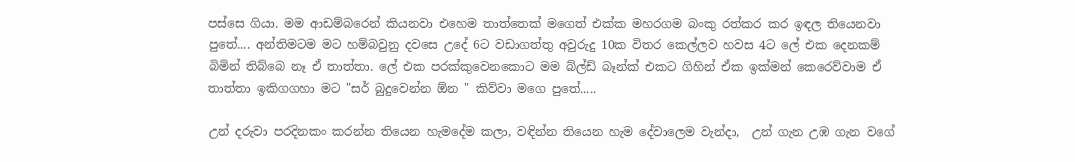පස්සෙ ගියා. මම ආඩම්බරෙන් කියනවා එහෙම තාත්තෙක් මගෙත් එක්ක මහරගම බංකු රත්කර කර ඉඳල තියෙනවා පුතේ.... අන්තිමටම මට හම්බවුනු දවසෙ උදේ 6ට වඩාගත්තු අවුරුදු 10ක විතර කෙල්ලව හවස 4ට ලේ එක දෙනකම් බිමින් තිබ්බෙ නෑ ඒ තාත්තා. ලේ එක පරක්කුවෙනකොට මම බ්ල්ඩ් බෑන්ක් එකට ගිහින් ඒක ඉක්මන් කෙරෙව්වාම ඒ තාත්තා ඉකිගගහා මට "සර් බුදුවෙන්න ඕන " කිව්වා මගෙ පුතේ.....

උන් දරුවා පරදිනකං කරන්න තියෙන හැමදේම කලා, වඳින්න තියෙන හැම දේවාලෙම වැන්දා,  උන් ගැන උඹ ගැන වගේ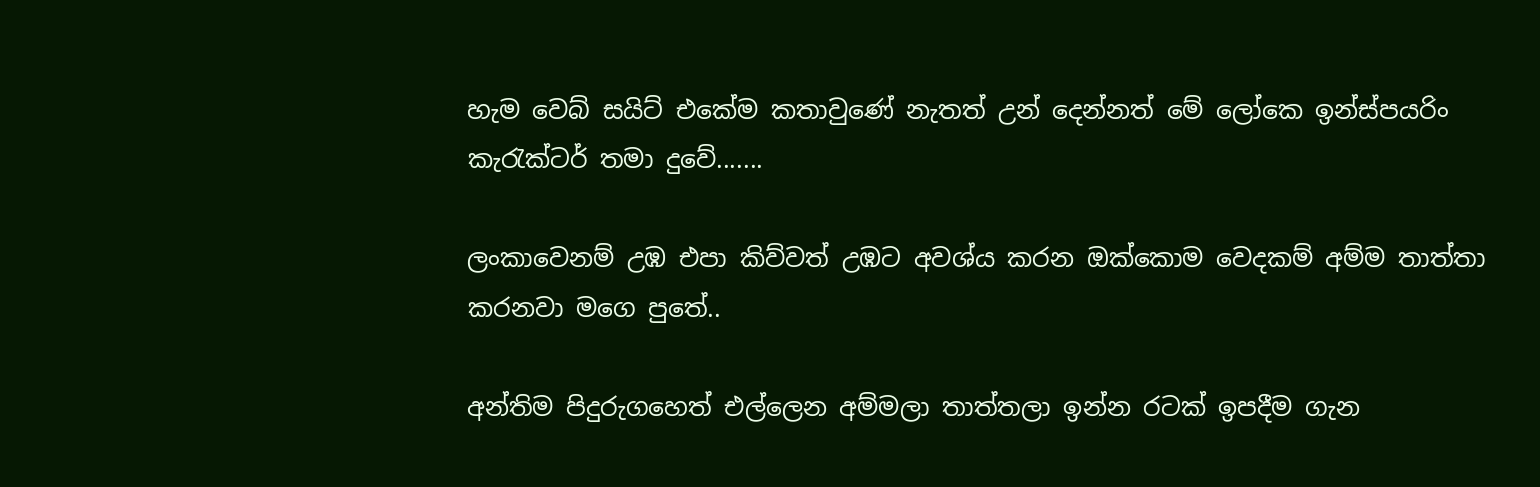හැම වෙබ් සයිට් එකේම කතාවුණේ නැතත් උන් දෙන්නත් මේ ලෝකෙ ඉන්ස්පයරිං කැරැක්ටර් තමා දුවේ.......

ලංකාවෙනම් උඹ එපා කිව්වත් උඹට අවශ්ය කරන ඔක්කොම වෙදකම් අම්ම තාත්තා කරනවා මගෙ පුතේ..

අන්තිම පිදුරුගහෙත් එල්ලෙන අම්මලා තාත්තලා ඉන්න රටක් ඉපදීම ගැන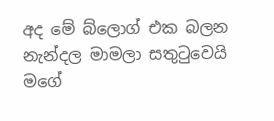අද මේ බ්ලොග් එක බලන නැන්දල මාමලා සතුටුවෙයි මගේ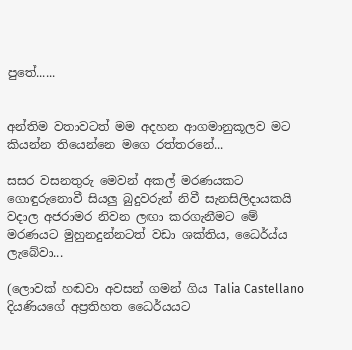පුතේ......


අන්තිම වතාවටත් මම අදහන ආගමානුකූලව මට කියන්න තියෙන්නෙ මගෙ රත්තරනේ...

සසර වසනතුරු මෙවන් අකල් මරණයකට ගොඳුරුනොවී සියලු බුදුවරුන් නිවී සැනසිලිදායකයි වදාල අජරාමර නිවන ලඟා කරගැනීමට මේ මරණයට මුහුනදුන්නටත් වඩා ශක්තිය, ධෛර්ය්ය ලැබේවා...

(ලොවක් හඬවා අවසන් ගමන් ගිය Talia Castellano දියණියගේ අප්‍රතිහත ධෛර්යයට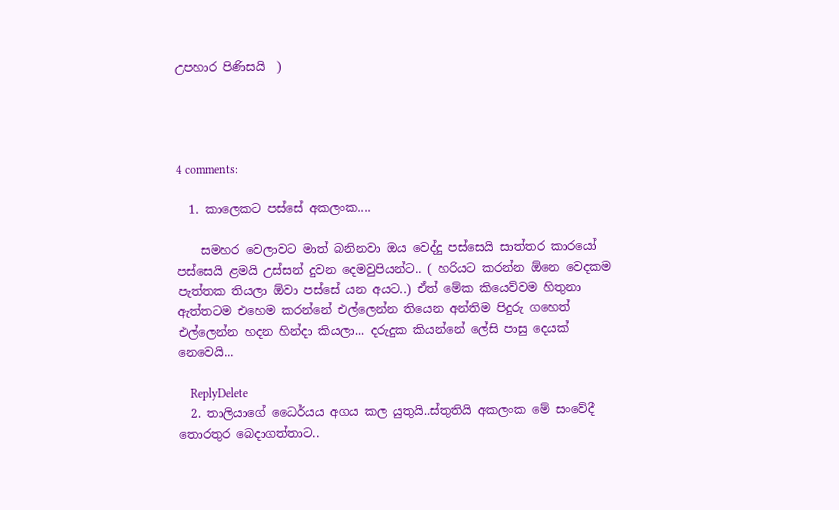උපහාර පිණිසයි  )




4 comments:

  1. කාලෙකට පස්සේ අකලංක....

    සමහර වෙලාවට මාත් බනිනවා ඔය වෙද්දු පස්සෙයි සාත්තර කාරයෝ පස්සෙයි ළමයි උස්සන් දුවන දෙමවුපියන්ට.. ( හරියට කරන්න ඕනෙ වෙදකම පැත්තක තියලා ඕවා පස්සේ යන අයට..) ඒත් මේක කියෙව්වම හිතුනා ඇත්තටම එහෙම කරන්නේ එල්ලෙන්න තියෙන අන්තිම පිදුරු ගහෙත් එල්ලෙන්න හදන හින්දා කියලා... දරුදුක කියන්නේ ලේසි පාසු දෙයක් නෙවෙයි...

    ReplyDelete
  2. තාලියාගේ ධෛර්යය අගය කල යුතුයි..ස්තුතියි අකලංක මේ සංවේදී තොරතුර බෙදාගත්තාට..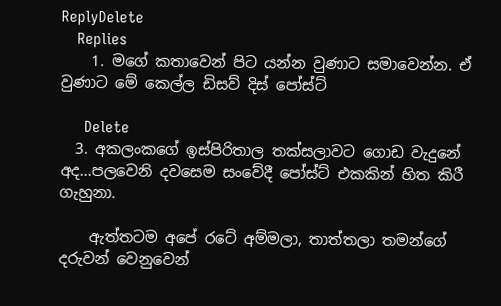ReplyDelete
    Replies
    1. මගේ කතාවෙන් පිට යන්න වුණාට සමාවෙන්න. ඒ වුණාට මේ කෙල්ල ඩිසව් දිස් පෝස්ට්

      Delete
  3. අකලංකගේ ඉස්පිරිතාල තක්සලාවට ගොඩ වැදුනේ අද...පලවෙනි දවසෙම සංවේදී පෝස්ට් එකකින් හිත කිරී ගැහුනා.

    ඇත්තටම අපේ රටේ අම්මලා, තාත්තලා තමන්ගේ දරුවන් වෙනුවෙන්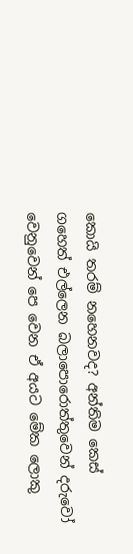කොයි තරම් නහෙනවද? අන්තිම කෙස් ගහෙත් එල්ලෙන බලාපොරොත්තුවෙන් දරුවෝ වෙනුවෙන් පෙ වෙන ඒ අයට මේක ලොකු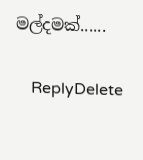මල්දමක්......

    ReplyDelete